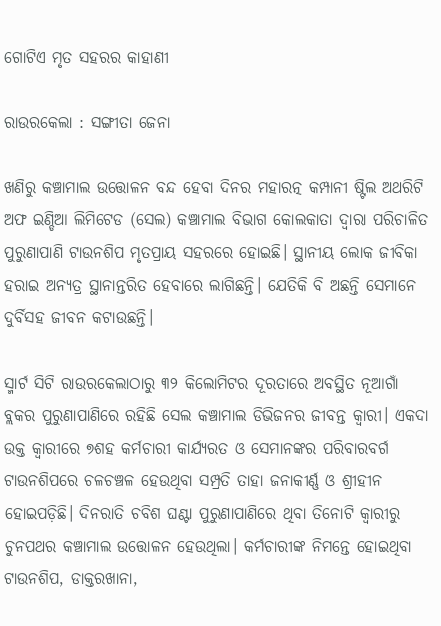ଗୋଟିଏ ମୃତ ସହରର କାହାଣୀ

ରାଉରକେଲା : ସଙ୍ଗୀତା ଜେନା

ଖଣିରୁ କଞ୍ଚାମାଲ ଉତ୍ତୋଳନ ବନ୍ଦ ହେବା ଦିନର ମହାରତ୍ନ କମ୍ପାନୀ ଷ୍ଟିଲ ଅଥରିଟି ଅଫ ଇଣ୍ଡିଆ ଲିମିଟେଡ (ସେଲ) କଞ୍ଚାମାଲ ବିଭାଗ କୋଲକାତା ଦ୍ୱାରା ପରିଚାଳିତ ପୁରୁଣାପାଣି ଟାଉନଶିପ ମୃତପ୍ରାୟ ସହରରେ ହୋଇଛି। ସ୍ଥାନୀୟ ଲୋକ ଜୀବିକା ହରାଇ ଅନ୍ୟତ୍ର ସ୍ଥାନାନ୍ତରିତ ହେବାରେ ଲାଗିଛନ୍ତି। ଯେତିକି ବି ଅଛନ୍ତି ସେମାନେ ଦୁର୍ବିସହ ଜୀବନ କଟାଉଛନ୍ତି।

ସ୍ମାର୍ଟ ସିଟି ରାଉରକେଲାଠାରୁ ୩୨ କିଲୋମିଟର ଦୂରତାରେ ଅବସ୍ଥିତ ନୂଆଗାଁ ବ୍ଲକର ପୁରୁଣାପାଣିରେ ରହିଛି ସେଲ କଞ୍ଚାମାଲ ଡିଭିଜନର ଜୀବନ୍ତ କ୍ୱାରୀ। ଏକଦା ଉକ୍ତ କ୍ୱାରୀରେ ୭ଶହ କର୍ମଚାରୀ କାର୍ଯ୍ୟରତ ଓ ସେମାନଙ୍କର ପରିବାରବର୍ଗ ଟାଉନଶିପରେ ଚଳଚଞ୍ଚଳ ହେଉଥିବା ସମ୍ପ୍ରତି ତାହା ଜନାକୀର୍ଣ୍ଣ ଓ ଶ୍ରୀହୀନ ହୋଇପଡ଼ିଛି। ଦିନରାତି ଚବିଶ ଘଣ୍ଟା ପୁରୁଣାପାଣିରେ ଥିବା ତିନୋଟି କ୍ୱାରୀରୁ ଚୁନପଥର କଞ୍ଚାମାଲ ଉତ୍ତୋଳନ ହେଉଥିଲା। କର୍ମଚାରୀଙ୍କ ନିମନ୍ତେ ହୋଇଥିବା ଟାଉନଶିପ, ଡାକ୍ତରଖାନା,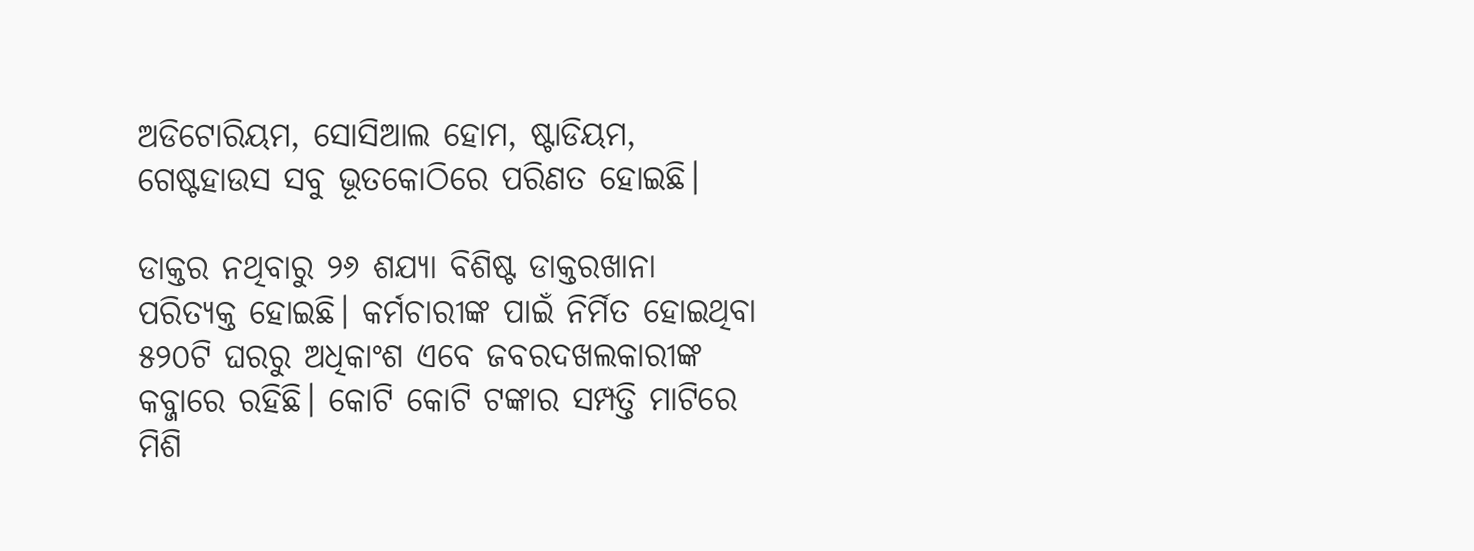ଅଡିଟୋରିୟମ, ସୋସିଆଲ ହୋମ, ଷ୍ଟାଡିୟମ, ଗେଷ୍ଟହାଉସ ସବୁ ଭୂତକୋଠିରେ ପରିଣତ ହୋଇଛି।

ଡାକ୍ତର ନଥିବାରୁ ୨୬ ଶଯ୍ୟା ବିଶିଷ୍ଟ ଡାକ୍ତରଖାନା ପରିତ୍ୟକ୍ତ ହୋଇଛି। କର୍ମଚାରୀଙ୍କ ପାଇଁ ନିର୍ମିତ ହୋଇଥିବା ୫୨୦ଟି ଘରରୁ ଅଧିକାଂଶ ଏବେ ଜବରଦଖଲକାରୀଙ୍କ କବ୍ଜାରେ ରହିଛି। କୋଟି କୋଟି ଟଙ୍କାର ସମ୍ପତ୍ତି ମାଟିରେ ମିଶି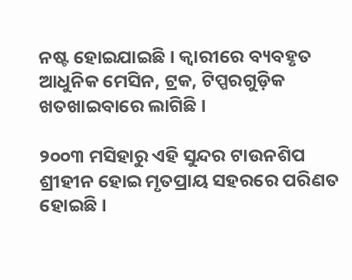ନଷ୍ଟ ହୋଇଯାଇଛି। କ୍ୱାରୀରେ ବ୍ୟବହୃତ ଆଧୁନିକ ମେସିନ, ଟ୍ରକ, ଟିପ୍ପରଗୁଡ଼ିକ ଖତଖାଇବାରେ ଲାଗିଛି।

୨୦୦୩ ମସିହାରୁ ଏହି ସୁନ୍ଦର ଟାଉନଶିପ ଶ୍ରୀହୀନ ହୋଇ ମୃତପ୍ରାୟ ସହରରେ ପରିଣତ ହୋଇଛି।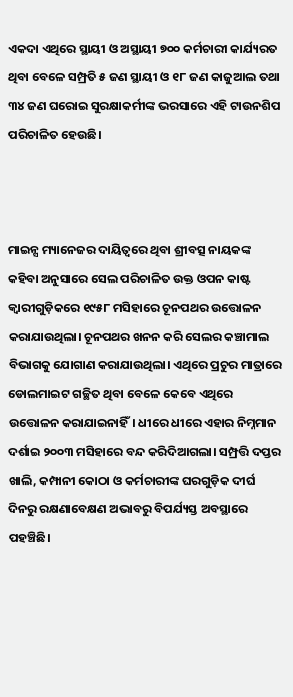ଏକଦା ଏଥିରେ ସ୍ଥାୟୀ ଓ ଅସ୍ଥାୟୀ ୭୦୦ କର୍ମଚାରୀ କାର୍ଯ୍ୟରତ ଥିବା ବେଳେ ସମ୍ପ୍ରତି ୫ ଜଣ ସ୍ଥାୟୀ ଓ ୧୮ ଜଣ କାଜୁଆଲ ତଥା ୩୪ ଜଣ ଘରୋଇ ସୁରକ୍ଷାକର୍ମୀଙ୍କ ଭରସାରେ ଏହି ଟାଉନଶିପ ପରିଚାଳିତ ହେଉଛି।



ମାଇନ୍ସ ମ୍ୟାନେଜର ଦାୟିତ୍ୱରେ ଥିବା ଶ୍ରୀବତ୍ସ ନାୟକଙ୍କ କହିବା ଅନୁସାରେ ସେଲ ପରିଚାଳିତ ଉକ୍ତ ଓପନ କାଷ୍ଟ କ୍ୱାରୀଗୁଡ଼ିକରେ ୧୯୫୮ ମସିହାରେ ଚୂନପଥର ଉତ୍ତୋଳନ କରାଯାଉଥିଲା। ଚୂନପଥର ଖନନ କରି ସେଲର କଞ୍ଚାମାଲ ବିଭାଗକୁ ଯୋଗାଣ କରାଯାଉଥିଲା। ଏଥିରେ ପ୍ରଚୁର ମାତ୍ରାରେ ଡୋଲମାଇଟ ଗଚ୍ଛିତ ଥିବା ବେଳେ କେବେ ଏଥିରେ ଉତ୍ତୋଳନ କରାଯାଇନାହିଁ। ଧୀରେ ଧୀରେ ଏହାର ନିମ୍ନମାନ ଦର୍ଶାଇ ୨୦୦୩ ମସିହାରେ ବନ୍ଦ କରିଦିଆଗଲା। ସମ୍ପ୍ରତ୍ତି ଦପ୍ତର ଖାଲି, କମ୍ପାନୀ କୋଠା ଓ କର୍ମଚାରୀଙ୍କ ଘରଗୁଡ଼ିକ ଦୀର୍ଘ ଦିନରୁ ରକ୍ଷଣାବେକ୍ଷଣ ଅଭାବରୁ ବିପର୍ଯ୍ୟସ୍ତ ଅବସ୍ଥାରେ ପହଞ୍ଚିଛି।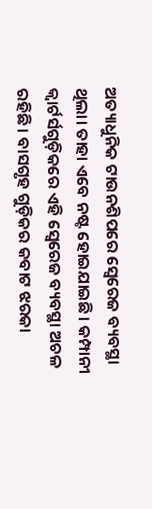ଅତ୍ୟାଧୁନିକ ଟାଉନଶିପରେ ସ୍ୱେରେଜ ବ୍ୟବସ୍ଥା ଥିଲା। ତାହା ଏବେ ନଷ୍ଟ ହୋଇଯାଇଛି। କମ୍ପାନୀ କ୍ୱାର୍ଟର୍ସଗୁଡ଼ିକରେ ଏହି ସ୍ୱେରେଜ ବ୍ୟବସ୍ଥା ଅଚଳ ରହିଛି। ବାସଗୃହ ଗୁଡ଼ିକର କବାଟ ଝରକା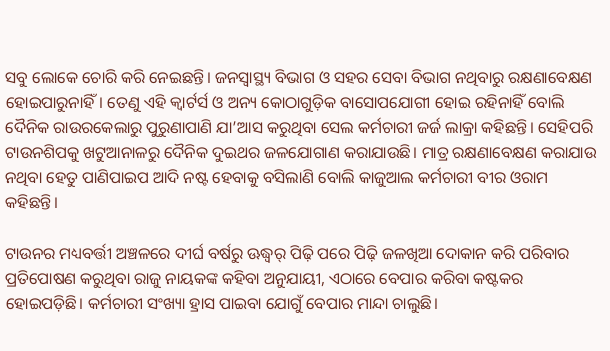ସବୁ ଲୋକେ ଚୋରି କରି ନେଇଛନ୍ତି। ଜନସ୍ୱାସ୍ଥ୍ୟ ବିଭାଗ ଓ ସହର ସେବା ବିଭାଗ ନଥିବାରୁ ରକ୍ଷଣାବେକ୍ଷଣ ହୋଇପାରୁନାହିଁ। ତେଣୁ ଏହି କ୍ୱାର୍ଟର୍ସ ଓ ଅନ୍ୟ କୋଠାଗୁଡ଼ିକ ବାସୋପଯୋଗୀ ହୋଇ ରହିନାହିଁ ବୋଲି ଦୈନିକ ରାଉରକେଲାରୁ ପୁରୁଣାପାଣି ଯା’ଆସ କରୁଥିବା ସେଲ କର୍ମଚାରୀ ଜର୍ଜ ଲାକ୍ରା କହିଛନ୍ତି। ସେହିପରି ଟାଉନଶିପକୁ ଖଟୁଆନାଳରୁ ଦୈନିକ ଦୁଇଥର ଜଳଯୋଗାଣ କରାଯାଉଛି। ମାତ୍ର ରକ୍ଷଣାବେକ୍ଷଣ କରାଯାଉ ନଥିବା ହେତୁ ପାଣିପାଇପ ଆଦି ନଷ୍ଟ ହେବାକୁ ବସିଲାଣି ବୋଲି କାଜୁଆଲ କର୍ମଚାରୀ ବୀର ଓରାମ କହିଛନ୍ତି।

ଟାଉନର ମଧ୍ୟବର୍ତ୍ତୀ ଅଞ୍ଚଳରେ ଦୀର୍ଘ ବର୍ଷରୁ ଊଦ୍ଧ୍ୱର୍ ପିଢ଼ି ପରେ ପିଢ଼ି ଜଳଖିଆ ଦୋକାନ କରି ପରିବାର ପ୍ରତିପୋଷଣ କରୁଥିବା ରାଜୁ ନାୟକଙ୍କ କହିବା ଅନୁଯାୟୀ, ଏଠାରେ ବେପାର କରିବା କଷ୍ଟକର ହୋଇପଡ଼ିଛି। କର୍ମଚାରୀ ସଂଖ୍ୟା ହ୍ରାସ ପାଇବା ଯୋଗୁଁ ବେପାର ମାନ୍ଦା ଚାଲୁଛି।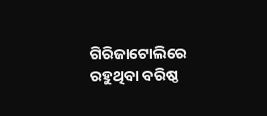ଗିରିଜାଟୋଲିରେ ରହୁଥିବା ବରିଷ୍ଠ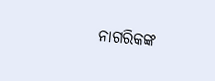ନାଗରିକଙ୍କ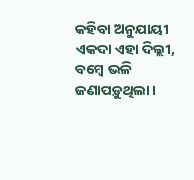କହିବା ଅନୁଯାୟୀ ଏକଦା ଏହା ଦିଲ୍ଲୀ, ବମ୍ବେ ଭଳି ଜଣାପଡ଼ୁଥିଲା।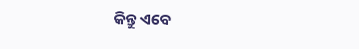କିନ୍ତୁ ଏବେ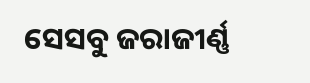ସେସବୁ ଜରାଜୀର୍ଣ୍ଣ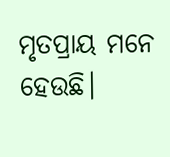ମୃତପ୍ରାୟ ମନେ ହେଉଛି।